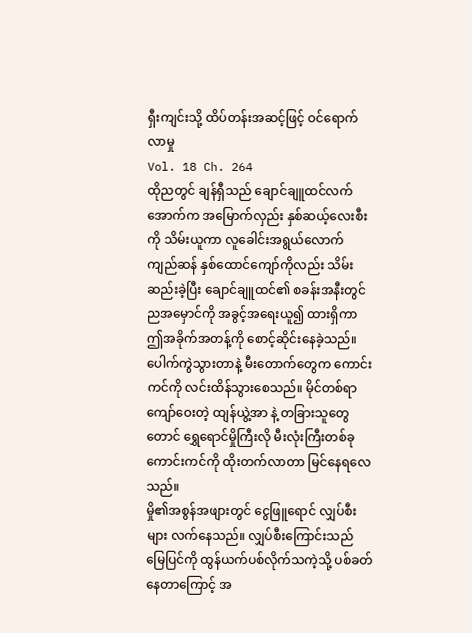ရှီးကျင်းသို့ ထိပ်တန်းအဆင့်ဖြင့် ဝင်ရောက်လာမှု
Vol. 18 Ch. 264
ထိုညတွင် ချန်ရှီသည် ချောင်ချူထင်လက်အောက်က အမြောက်လှည်း နှစ်ဆယ့်လေးစီးကို သိမ်းယူကာ လူခေါင်းအရွယ်လောက် ကျည်ဆန် နှစ်ထောင်ကျော်ကိုလည်း သိမ်းဆည်းခဲ့ပြီး ချောင်ချူထင်၏ စခန်းအနီးတွင် ညအမှောင်ကို အခွင့်အရေးယူ၍ ထားရှိကာ ဤအခိုက်အတန့်ကို စောင့်ဆိုင်းနေခဲ့သည်။
ပေါက်ကွဲသွားတာနဲ့ မီးတောက်တွေက ကောင်းကင်ကို လင်းထိန်သွားစေသည်။ မိုင်တစ်ရာကျော်ဝေးတဲ့ ထျန်ယွဲ့အာ နဲ့ တခြားသူတွေတောင် ရွှေရောင်မှိုကြီးလို မီးလုံးကြီးတစ်ခု ကောင်းကင်ကို ထိုးတက်လာတာ မြင်နေရလေသည်။
မှို၏အစွန်အဖျားတွင် ငွေဖြူရောင် လျှပ်စီးများ လက်နေသည်။ လျှပ်စီးကြောင်းသည် မြေပြင်ကို ထွန်ယက်ပစ်လိုက်သကဲ့သို့ ပစ်ခတ်နေတာကြောင့် အ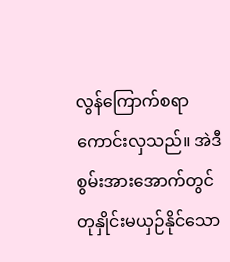လွန်ကြောက်စရာ ကောင်းလှသည်။ အဲဒီစွမ်းအားအောက်တွင် တုနှိုင်းမယှဉ်နိုင်သော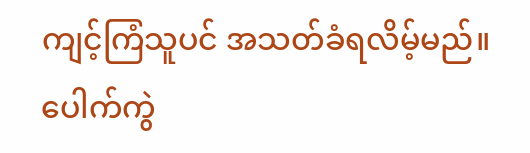ကျင့်ကြံသူပင် အသတ်ခံရလိမ့်မည်။
ပေါက်ကွဲ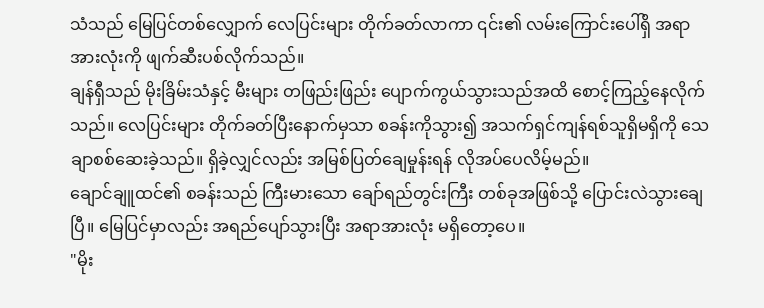သံသည် မြေပြင်တစ်လျှောက် လေပြင်းများ တိုက်ခတ်လာကာ ၎င်း၏ လမ်းကြောင်းပေါ်ရှိ အရာအားလုံးကို ဖျက်ဆီးပစ်လိုက်သည်။
ချန်ရှီသည် မိုးခြိမ်းသံနှင့် မီးများ တဖြည်းဖြည်း ပျောက်ကွယ်သွားသည်အထိ စောင့်ကြည့်နေလိုက်သည်။ လေပြင်းများ တိုက်ခတ်ပြီးနောက်မှသာ စခန်းကိုသွား၍ အသက်ရှင်ကျန်ရစ်သူရှိမရှိကို သေချာစစ်ဆေးခဲ့သည်။ ရှိခဲ့လျှင်လည်း အမြစ်ပြတ်ချေမှုန်းရန် လိုအပ်ပေလိမ့်မည်။
ချောင်ချူထင်၏ စခန်းသည် ကြီးမားသော ချော်ရည်တွင်းကြီး တစ်ခုအဖြစ်သို့ ပြောင်းလဲသွားချေပြီ။ မြေပြင်မှာလည်း အရည်ပျော်သွားပြီး အရာအားလုံး မရှိတော့ပေ။
"မိုး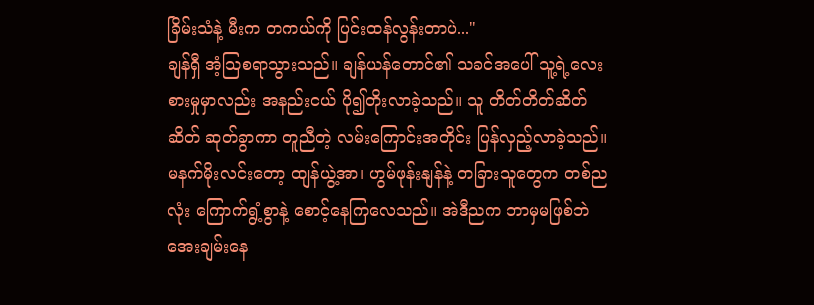ခြိမ်းသံနဲ့ မီးက တကယ်ကို ပြင်းထန်လွန်းတာပဲ..."
ချန်ရှီ အံ့သြစရာသွားသည်။ ချန်ယန်တောင်၏ သခင်အပေါ် သူ့ရဲ့လေးစားမှုမှာလည်း အနည်းငယ် ပို၍တိုးလာခဲ့သည်။ သူ တိတ်တိတ်ဆိတ်ဆိတ် ဆုတ်ခွာကာ တူညီတဲ့ လမ်းကြောင်းအတိုင်း ပြန်လှည့်လာခဲ့သည်။
မနက်မိုးလင်းတော့ ထျန်ယွဲ့အာ၊ ဟွမ်ဖုန်းနျန်နဲ့ တခြားသူတွေက တစ်ညလုံး ကြောက်ရွံ့စွာနဲ့ စောင့်နေကြလေသည်။ အဲဒီညက ဘာမှမဖြစ်ဘဲ အေးချမ်းနေ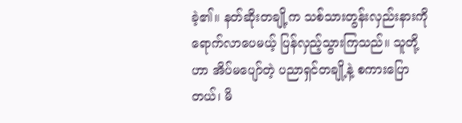ခဲ့၏။ နတ်ဆိုးတချို့က သစ်သားတွန်းလှည်းနားကို ရောက်လာပေမယ့် ပြန်လှည့်သွားကြသည်။ သူတို့ဟာ အိပ်မပျော်တဲ့ ပညာရှင်တချို့နဲ့ စကားပြောတယ်၊ မိ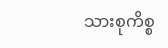သားစုကိစ္စ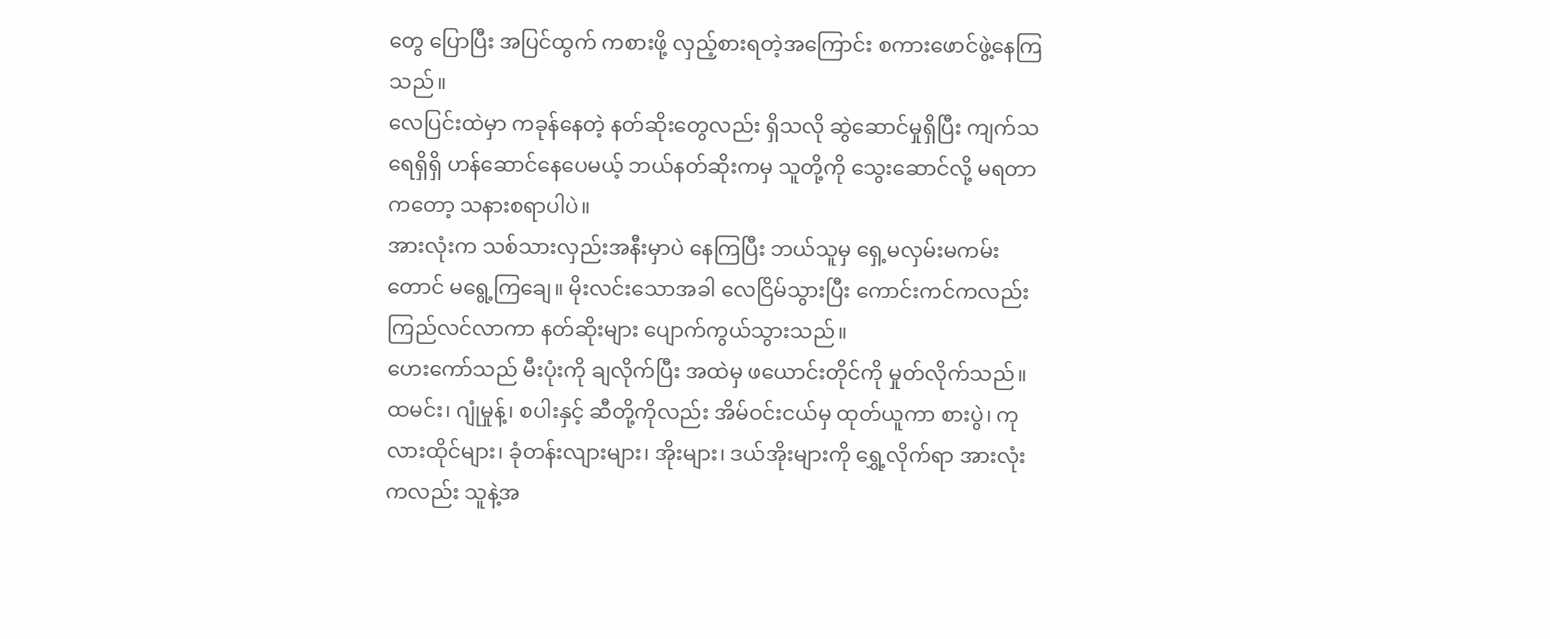တွေ ပြောပြီး အပြင်ထွက် ကစားဖို့ လှည့်စားရတဲ့အကြောင်း စကားဖောင်ဖွဲ့နေကြသည်။
လေပြင်းထဲမှာ ကခုန်နေတဲ့ နတ်ဆိုးတွေလည်း ရှိသလို ဆွဲဆောင်မှုရှိပြီး ကျက်သရေရှိရှိ ဟန်ဆောင်နေပေမယ့် ဘယ်နတ်ဆိုးကမှ သူတို့ကို သွေးဆောင်လို့ မရတာကတော့ သနားစရာပါပဲ။
အားလုံးက သစ်သားလှည်းအနီးမှာပဲ နေကြပြီး ဘယ်သူမှ ရှေ့မလှမ်းမကမ်းတောင် မရွေ့ကြချေ။ မိုးလင်းသောအခါ လေငြိမ်သွားပြီး ကောင်းကင်ကလည်း ကြည်လင်လာကာ နတ်ဆိုးများ ပျောက်ကွယ်သွားသည်။
ဟေးကော်သည် မီးပုံးကို ချလိုက်ပြီး အထဲမှ ဖယောင်းတိုင်ကို မှုတ်လိုက်သည်။ ထမင်း၊ ဂျုံမှုန့်၊ စပါးနှင့် ဆီတို့ကိုလည်း အိမ်ဝင်းငယ်မှ ထုတ်ယူကာ စားပွဲ၊ ကုလားထိုင်များ၊ ခုံတန်းလျားများ၊ အိုးများ၊ ဒယ်အိုးများကို ရွှေ့လိုက်ရာ အားလုံးကလည်း သူနဲ့အ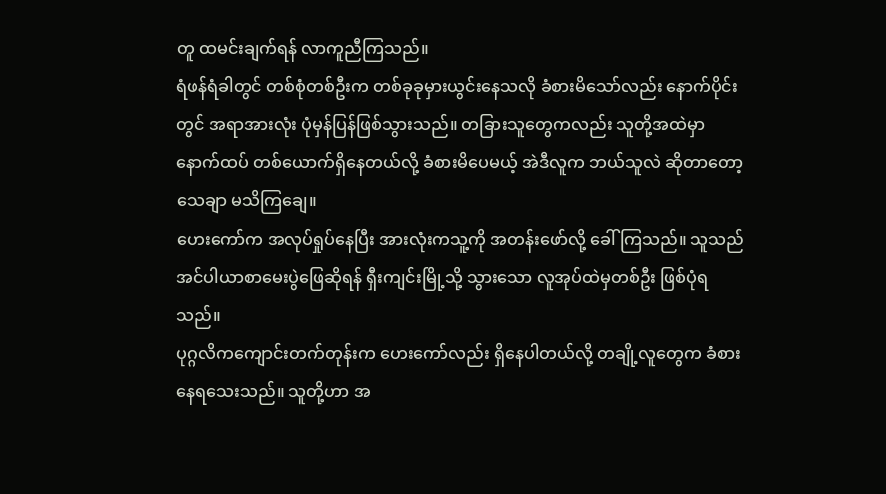တူ ထမင်းချက်ရန် လာကူညီကြသည်။
ရံဖန်ရံခါတွင် တစ်စုံတစ်ဦးက တစ်ခုခုမှားယွင်းနေသလို ခံစားမိသော်လည်း နောက်ပိုင်းတွင် အရာအားလုံး ပုံမှန်ပြန်ဖြစ်သွားသည်။ တခြားသူတွေကလည်း သူတို့အထဲမှာ နောက်ထပ် တစ်ယောက်ရှိနေတယ်လို့ ခံစားမိပေမယ့် အဲဒီလူက ဘယ်သူလဲ ဆိုတာတော့ သေချာ မသိကြချေ။
ဟေးကော်က အလုပ်ရှုပ်နေပြီး အားလုံးကသူ့ကို အတန်းဖော်လို့ ခေါ်ကြသည်။ သူသည် အင်ပါယာစာမေးပွဲဖြေဆိုရန် ရှီးကျင်းမြို့သို့ သွားသော လူအုပ်ထဲမှတစ်ဦး ဖြစ်ပုံရသည်။
ပုဂ္ဂလိကကျောင်းတက်တုန်းက ဟေးကော်လည်း ရှိနေပါတယ်လို့ တချို့လူတွေက ခံစားနေရသေးသည်။ သူတို့ဟာ အ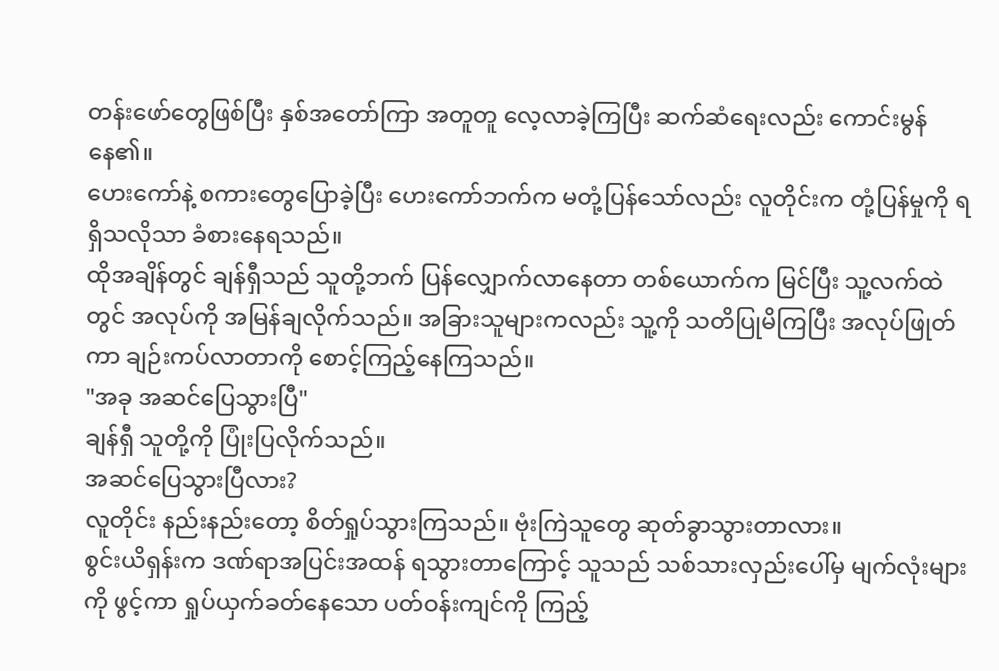တန်းဖော်တွေဖြစ်ပြီး နှစ်အတော်ကြာ အတူတူ လေ့လာခဲ့ကြပြီး ဆက်ဆံရေးလည်း ကောင်းမွန်နေ၏။
ဟေးကော်နဲ့ စကားတွေပြောခဲ့ပြီး ဟေးကော်ဘက်က မတုံ့ပြန်သော်လည်း လူတိုင်းက တုံ့ပြန်မှုကို ရရှိသလိုသာ ခံစားနေရသည်။
ထိုအချိန်တွင် ချန်ရှီသည် သူတို့ဘက် ပြန်လျှောက်လာနေတာ တစ်ယောက်က မြင်ပြီး သူ့လက်ထဲတွင် အလုပ်ကို အမြန်ချလိုက်သည်။ အခြားသူများကလည်း သူ့ကို သတိပြုမိကြပြီး အလုပ်ဖြုတ်ကာ ချဉ်းကပ်လာတာကို စောင့်ကြည့်နေကြသည်။
"အခု အဆင်ပြေသွားပြီ"
ချန်ရှီ သူတို့ကို ပြုံးပြလိုက်သည်။
အဆင်ပြေသွားပြီလား?
လူတိုင်း နည်းနည်းတော့ စိတ်ရှုပ်သွားကြသည်။ ဗုံးကြဲသူတွေ ဆုတ်ခွာသွားတာလား။
စွင်းယိရှန်းက ဒဏ်ရာအပြင်းအထန် ရသွားတာကြောင့် သူသည် သစ်သားလှည်းပေါ်မှ မျက်လုံးများကို ဖွင့်ကာ ရှုပ်ယှက်ခတ်နေသော ပတ်ဝန်းကျင်ကို ကြည့်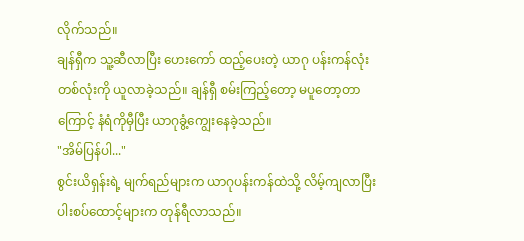လိုက်သည်။
ချန်ရှီက သူ့ဆီလာပြီး ဟေးကော် ထည့်ပေးတဲ့ ယာဂု ပန်းကန်လုံး တစ်လုံးကို ယူလာခဲ့သည်။ ချန်ရှီ စမ်းကြည့်တော့ မပူတော့တာကြောင့် နံရံကိုမှီပြီး ယာဂုခွံ့ကျွေးနေခဲ့သည်။
"အိမ်ပြန်ပါ..."
စွင်းယိရှန်းရဲ့ မျက်ရည်များက ယာဂုပန်းကန်ထဲသို့ လိမ့်ကျလာပြီး ပါးစပ်ထောင့်များက တုန်ရီလာသည်။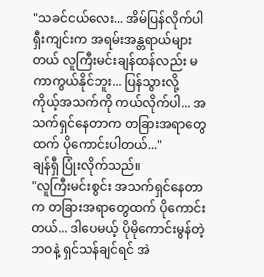"သခင်ငယ်လေး... အိမ်ပြန်လိုက်ပါ ရှီးကျင်းက အရမ်းအန္တရာယ်များတယ် လူကြီးမင်းချန်ထန်လည်း မကာကွယ်နိုင်ဘူး... ပြန်သွားလို့ ကိုယ့်အသက်ကို ကယ်လိုက်ပါ... အသက်ရှင်နေတာက တခြားအရာတွေထက် ပိုကောင်းပါတယ်..."
ချန်ရှီ ပြုံးလိုက်သည်။
"လူကြီးမင်းစွင်း အသက်ရှင်နေတာက တခြားအရာတွေထက် ပိုကောင်းတယ်... ဒါပေမယ့် ပိုမိုကောင်းမွန်တဲ့ဘဝနဲ့ ရှင်သန်ချင်ရင် အဲ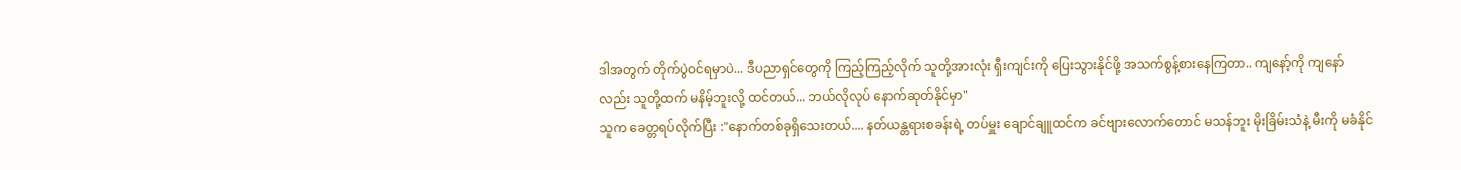ဒါအတွက် တိုက်ပွဲဝင်ရမှာပဲ... ဒီပညာရှင်တွေကို ကြည့်ကြည့်လိုက် သူတို့အားလုံး ရှီးကျင်းကို ပြေးသွားနိုင်ဖို့ အသက်စွန့်စားနေကြတာ.. ကျနော့်ကို ကျနော်လည်း သူတို့ထက် မနိမ့်ဘူးလို့ ထင်တယ်... ဘယ်လိုလုပ် နောက်ဆုတ်နိုင်မှာ"
သူက ခေတ္တရပ်လိုက်ပြီး :"နောက်တစ်ခုရှိသေးတယ်.... နတ်ယန္တရားစခန်းရဲ့ တပ်မှူး ချောင်ချူထင်က ခင်ဗျားလောက်တောင် မသန်ဘူး မိုးခြိမ်းသံနဲ့ မီးကို မခံနိုင်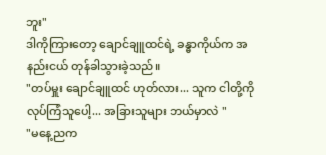ဘူး"
ဒါကိုကြားတော့ ချောင်ချူထင်ရဲ့ ခန္ဓာကိုယ်က အနည်းငယ် တုန်ခါသွားခဲ့သည်။
"တပ်မှူး ချောင်ချူထင် ဟုတ်လား... သူက ငါတို့ကို လုပ်ကြံသူပေါ့... အခြားသူများ ဘယ်မှာလဲ "
"မနေ့ညက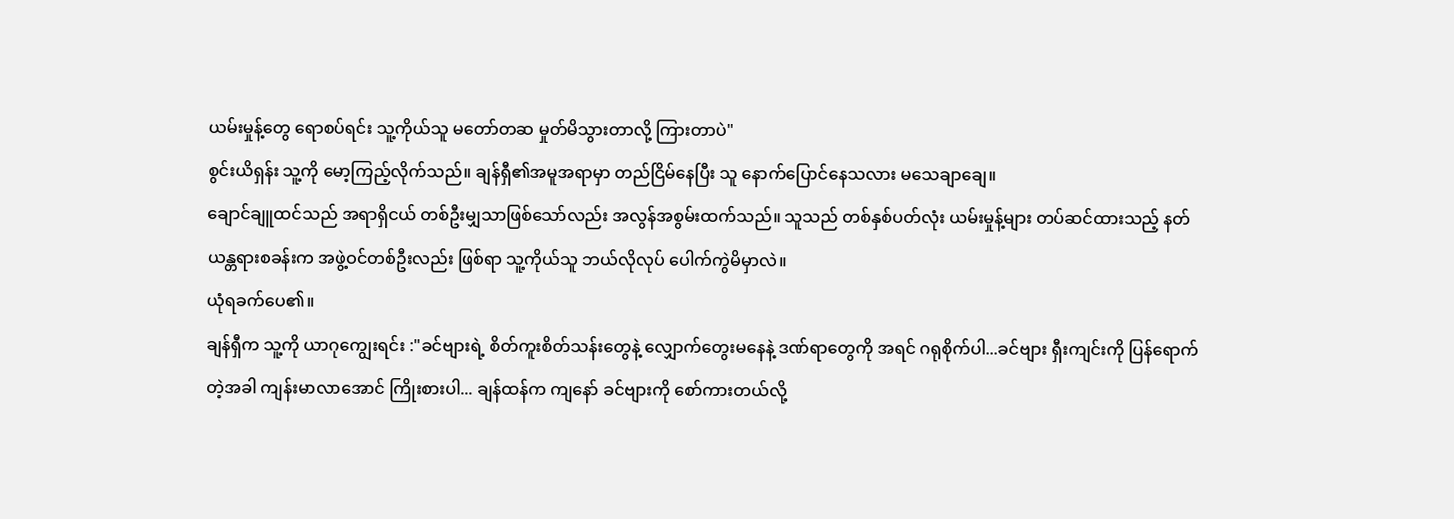ယမ်းမှုန့်တွေ ရောစပ်ရင်း သူ့ကိုယ်သူ မတော်တဆ မှုတ်မိသွားတာလို့ ကြားတာပဲ"
စွင်းယိရှန်း သူ့ကို မော့ကြည့်လိုက်သည်။ ချန်ရှီ၏အမူအရာမှာ တည်ငြိမ်နေပြီး သူ နောက်ပြောင်နေသလား မသေချာချေ။
ချောင်ချူထင်သည် အရာရှိငယ် တစ်ဦးမျှသာဖြစ်သော်လည်း အလွန်အစွမ်းထက်သည်။ သူသည် တစ်နှစ်ပတ်လုံး ယမ်းမှုန့်များ တပ်ဆင်ထားသည့် နတ်ယန္တရားစခန်းက အဖွဲ့ဝင်တစ်ဦးလည်း ဖြစ်ရာ သူ့ကိုယ်သူ ဘယ်လိုလုပ် ပေါက်ကွဲမိမှာလဲ။
ယုံရခက်ပေ၏။
ချန်ရှီက သူ့ကို ယာဂုကျွေးရင်း :"ခင်ဗျားရဲ့ စိတ်ကူးစိတ်သန်းတွေနဲ့ လျှောက်တွေးမနေနဲ့ ဒဏ်ရာတွေကို အရင် ဂရုစိုက်ပါ...ခင်ဗျား ရှီးကျင်းကို ပြန်ရောက်တဲ့အခါ ကျန်းမာလာအောင် ကြိုးစားပါ... ချန်ထန်က ကျနော် ခင်ဗျားကို စော်ကားတယ်လို့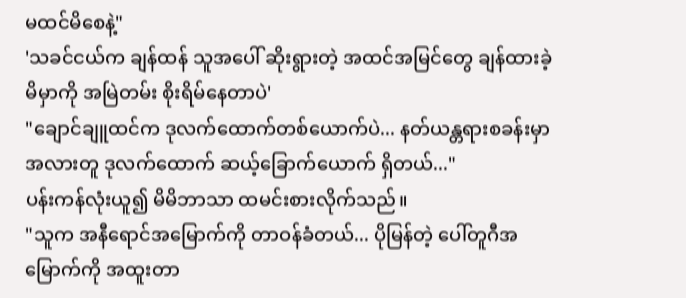မထင်မိစေနဲ့"
'သခင်ငယ်က ချန်ထန် သူအပေါ် ဆိုးရွားတဲ့ အထင်အမြင်တွေ ချန်ထားခဲ့မိမှာကို အမြဲတမ်း စိုးရိမ်နေတာပဲ'
"ချောင်ချူထင်က ဒုလက်ထောက်တစ်ယောက်ပဲ... နတ်ယန္တရားစခန်းမှာ အလားတူ ဒုလက်ထောက် ဆယ့်ခြောက်ယောက် ရှိတယ်..."
ပန်းကန်လုံးယူ၍ မိမိဘာသာ ထမင်းစားလိုက်သည်။
"သူက အနီရောင်အမြောက်ကို တာဝန်ခံတယ်... ပိုမြန်တဲ့ ပေါ်တူဂီအမြောက်ကို အထူးတာ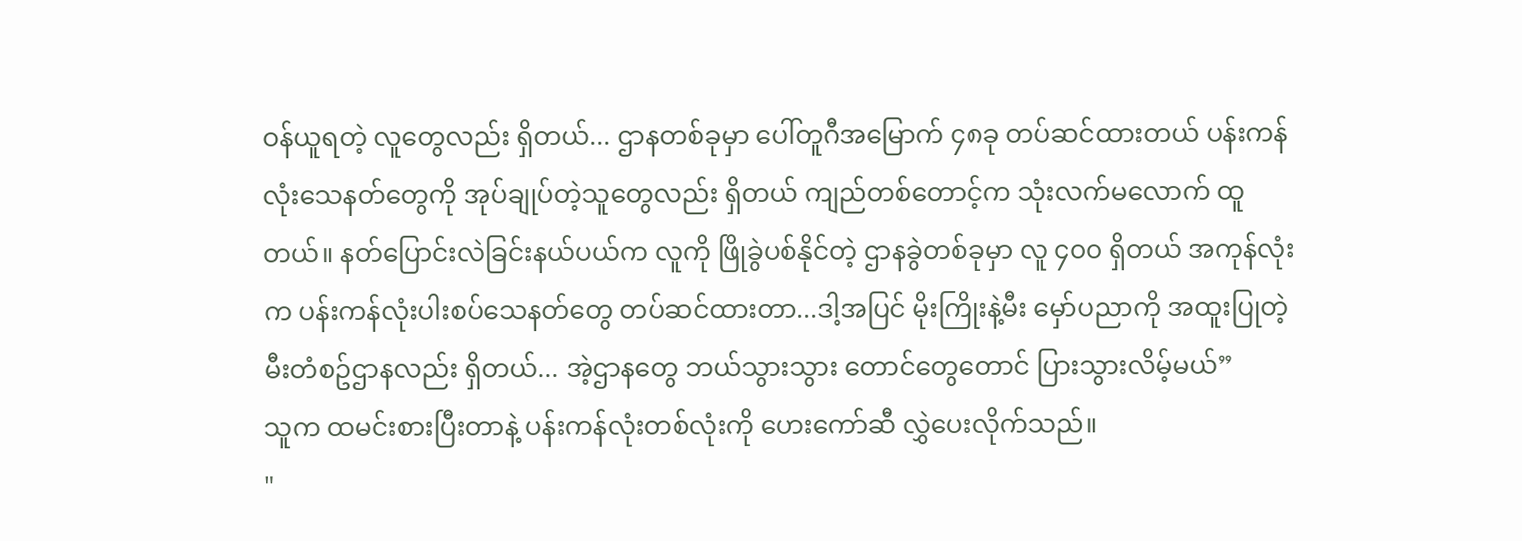ဝန်ယူရတဲ့ လူတွေလည်း ရှိတယ်... ဌာနတစ်ခုမှာ ပေါ်တူဂီအမြောက် ၄၈ခု တပ်ဆင်ထားတယ် ပန်းကန်လုံးသေနတ်တွေကို အုပ်ချုပ်တဲ့သူတွေလည်း ရှိတယ် ကျည်တစ်တောင့်က သုံးလက်မလောက် ထူတယ်။ နတ်ပြောင်းလဲခြင်းနယ်ပယ်က လူကို ဖြိုခွဲပစ်နိုင်တဲ့ ဌာနခွဲတစ်ခုမှာ လူ ၄၀၀ ရှိတယ် အကုန်လုံးက ပန်းကန်လုံးပါးစပ်သေနတ်တွေ တပ်ဆင်ထားတာ...ဒါ့အပြင် မိုးကြိုးနဲ့မီး မှော်ပညာကို အထူးပြုတဲ့ မီးတံစဥ်ဌာနလည်း ရှိတယ်... အဲ့ဌာနတွေ ဘယ်သွားသွား တောင်တွေတောင် ပြားသွားလိမ့်မယ်”
သူက ထမင်းစားပြီးတာနဲ့ ပန်းကန်လုံးတစ်လုံးကို ဟေးကော်ဆီ လွှဲပေးလိုက်သည်။
"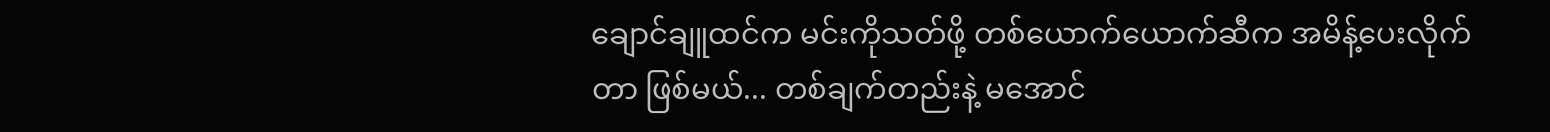ချောင်ချူထင်က မင်းကိုသတ်ဖို့ တစ်ယောက်ယောက်ဆီက အမိန့်ပေးလိုက်တာ ဖြစ်မယ်... တစ်ချက်တည်းနဲ့ မအောင်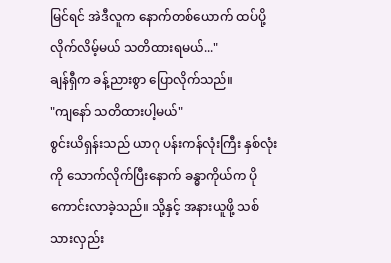မြင်ရင် အဲဒီလူက နောက်တစ်ယောက် ထပ်ပို့လိုက်လိမ့်မယ် သတိထားရမယ်..."
ချန်ရှီက ခန့်ညားစွာ ပြောလိုက်သည်။
"ကျနော် သတိထားပါ့မယ်"
စွင်းယိရှန်းသည် ယာဂု ပန်းကန်လုံးကြီး နှစ်လုံးကို သောက်လိုက်ပြီးနောက် ခန္ဓာကိုယ်က ပိုကောင်းလာခဲ့သည်။ သို့နှင့် အနားယူဖို့ သစ်သားလှည်း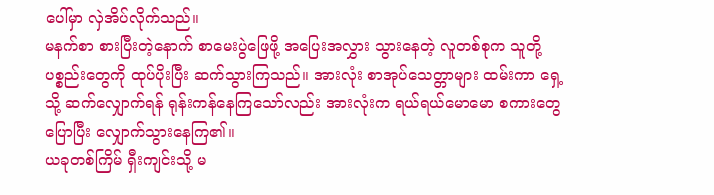ပေါ်မှာ လှဲအိပ်လိုက်သည်။
မနက်စာ စားပြီးတဲ့နောက် စာမေးပွဲဖြေဖို့ အပြေးအလွှား သွားနေတဲ့ လူတစ်စုက သူတို့ပစ္စည်းတွေကို ထုပ်ပိုးပြီး ဆက်သွားကြသည်။ အားလုံး စာအုပ်သေတ္တာများ ထမ်းကာ ရှေ့သို့ ဆက်လျှောက်ရန် ရုန်းကန်နေကြသော်လည်း အားလုံးက ရယ်ရယ်မောမော စကားတွေပြောပြီး လျှောက်သွားနေကြ၏။
ယခုတစ်ကြိမ် ရှီးကျင်းသို့ မ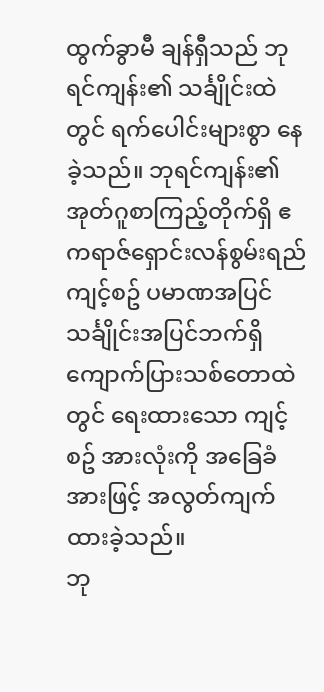ထွက်ခွာမီ ချန်ရှီသည် ဘုရင်ကျန်း၏ သင်္ချိုင်းထဲတွင် ရက်ပေါင်းများစွာ နေခဲ့သည်။ ဘုရင်ကျန်း၏ အုတ်ဂူစာကြည့်တိုက်ရှိ ဧကရာဇ်ရှောင်းလန်စွမ်းရည် ကျင့်စဥ် ပမာဏအပြင် သင်္ချိုင်းအပြင်ဘက်ရှိ ကျောက်ပြားသစ်တောထဲတွင် ရေးထားသော ကျင့်စဥ် အားလုံးကို အခြေခံအားဖြင့် အလွတ်ကျက်ထားခဲ့သည်။
ဘု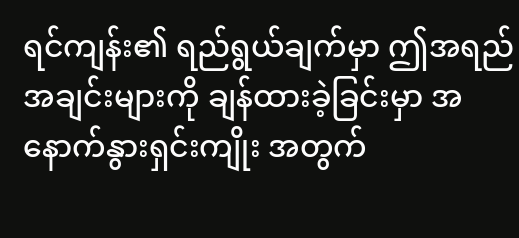ရင်ကျန်း၏ ရည်ရွယ်ချက်မှာ ဤအရည်အချင်းများကို ချန်ထားခဲ့ခြင်းမှာ အနောက်နွားရှင်းကျိုး အတွက်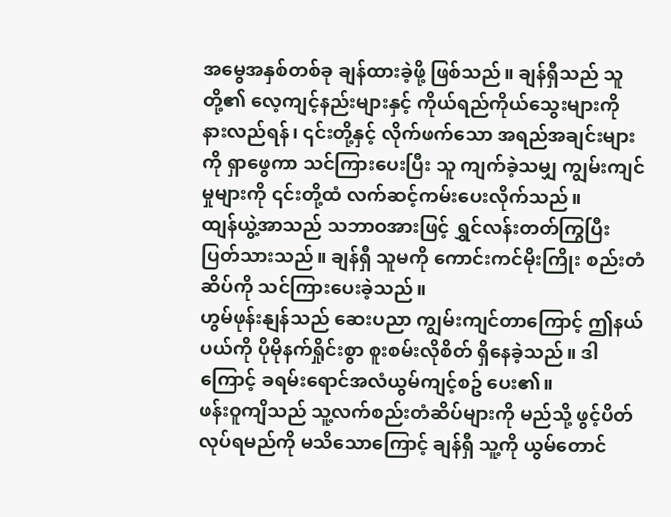အမွေအနှစ်တစ်ခု ချန်ထားခဲ့ဖို့ ဖြစ်သည်။ ချန်ရှီသည် သူတို့၏ လေ့ကျင့်နည်းများနှင့် ကိုယ်ရည်ကိုယ်သွေးများကို နားလည်ရန်၊ ၎င်းတို့နှင့် လိုက်ဖက်သော အရည်အချင်းများကို ရှာဖွေကာ သင်ကြားပေးပြီး သူ ကျက်ခဲ့သမျှ ကျွမ်းကျင်မှုများကို ၎င်းတို့ထံ လက်ဆင့်ကမ်းပေးလိုက်သည်။
ထျန်ယွဲ့အာသည် သဘာဝအားဖြင့် ရွှင်လန်းတတ်ကြွပြီး ပြတ်သားသည်။ ချန်ရှီ သူမကို ကောင်းကင်မိုးကြိုး စည်းတံဆိပ်ကို သင်ကြားပေးခဲ့သည်။
ဟွမ်ဖုန်းနျန်သည် ဆေးပညာ ကျွမ်းကျင်တာကြောင့် ဤနယ်ပယ်ကို ပိုမိုနက်ရှိုင်းစွာ စူးစမ်းလိုစိတ် ရှိနေခဲ့သည်။ ဒါကြောင့် ခရမ်းရောင်အလံယွမ်ကျင့်စဥ် ပေး၏။
ဖန်းဝူကျိသည် သူ့လက်စည်းတံဆိပ်များကို မည်သို့ ဖွင့်ပိတ်လုပ်ရမည်ကို မသိသောကြောင့် ချန်ရှီ သူ့ကို ယွမ်တောင်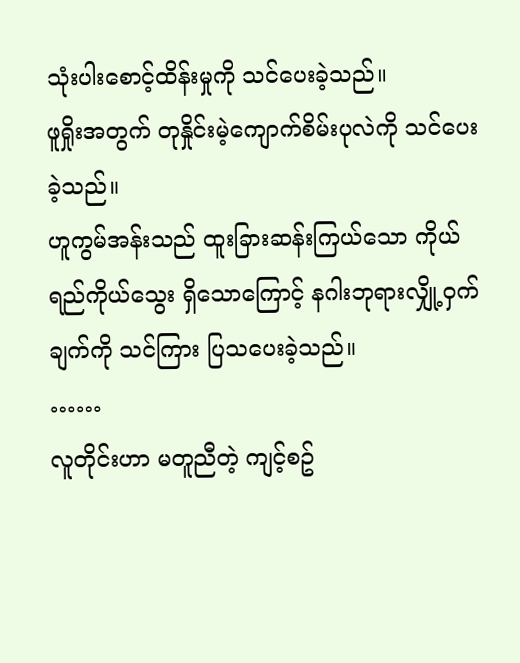သုံးပါးစောင့်ထိန်းမှုကို သင်ပေးခဲ့သည်။
ဖူရှိုးအတွက် တုနှိုင်းမဲ့ကျောက်စိမ်းပုလဲကို သင်ပေးခဲ့သည်။
ဟူကွမ်အန်းသည် ထူးခြားဆန်းကြယ်သော ကိုယ်ရည်ကိုယ်သွေး ရှိသောကြောင့် နဂါးဘုရားလျှို့ဝှက်ချက်ကို သင်ကြား ပြသပေးခဲ့သည်။
……
လူတိုင်းဟာ မတူညီတဲ့ ကျင့်စဥ်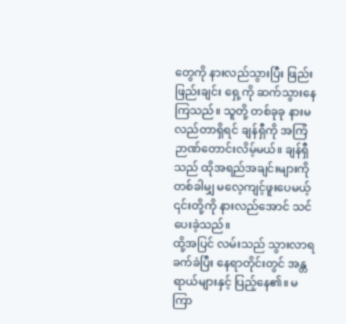တွေကို နားလည်သွားပြီး ဖြည်းဖြည်းချင်း ရှေ့ကို ဆက်သွားနေကြသည်။ သူတို့ တစ်ခုခု နားမလည်တာရှိရင် ချန်ရှီကို အကြံဉာဏ်တောင်းလိမ့်မယ်။ ချန်ရှီသည် ထိုအရည်အချင်းများကို တစ်ခါမျှ မလေ့ကျင့်ဖူးပေမယ့် ၎င်းတို့ကို နားလည်အောင် သင်ပေးခဲ့သည်။
ထို့အပြင် လမ်းသည် သွားလာရခက်ခဲပြီး နေရာတိုင်းတွင် အန္တရာယ်များနှင့် ပြည့်နေ၏။ မကြာ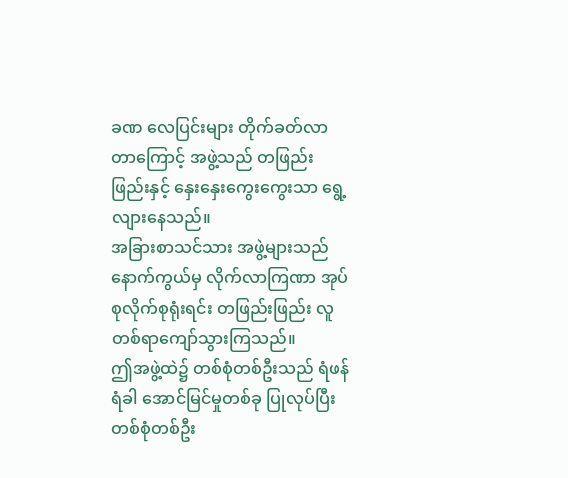ခဏ လေပြင်းများ တိုက်ခတ်လာတာကြောင့် အဖွဲ့သည် တဖြည်းဖြည်းနှင့် နှေးနှေးကွေးကွေးသာ ရွေ့လျားနေသည်။
အခြားစာသင်သား အဖွဲ့များသည် နောက်ကွယ်မှ လိုက်လာကြဏာ အုပ်စုလိုက်စုရုံးရင်း တဖြည်းဖြည်း လူတစ်ရာကျော်သွားကြသည်။
ဤအဖွဲ့ထဲ၌ တစ်စုံတစ်ဦးသည် ရံဖန်ရံခါ အောင်မြင်မှုတစ်ခု ပြုလုပ်ပြီး တစ်စုံတစ်ဦး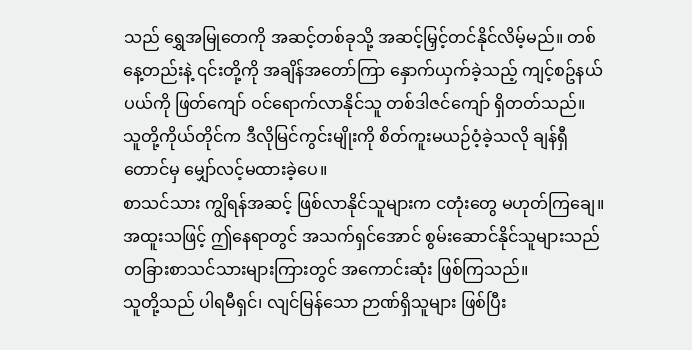သည် ရွှေအမြုတေကို အဆင့်တစ်ခုသို့ အဆင့်မြှင့်တင်နိုင်လိမ့်မည်။ တစ်နေ့တည်းနဲ့ ၎င်းတို့ကို အချိန်အတော်ကြာ နှောက်ယှက်ခဲ့သည့် ကျင့်စဥ်နယ်ပယ်ကို ဖြတ်ကျော် ဝင်ရောက်လာနိုင်သူ တစ်ဒါဇင်ကျော် ရှိတတ်သည်။
သူတို့ကိုယ်တိုင်က ဒီလိုမြင်ကွင်းမျိုးကို စိတ်ကူးမယဉ်ဝံ့ခဲ့သလို ချန်ရှီတောင်မှ မျှော်လင့်မထားခဲ့ပေ။
စာသင်သား ကျွိရန်အဆင့် ဖြစ်လာနိုင်သူများက ငတုံးတွေ မဟုတ်ကြချေ။ အထူးသဖြင့် ဤနေရာတွင် အသက်ရှင်အောင် စွမ်းဆောင်နိုင်သူများသည် တခြားစာသင်သားများကြားတွင် အကောင်းဆုံး ဖြစ်ကြသည်။
သူတို့သည် ပါရမီရှင်၊ လျင်မြန်သော ဉာဏ်ရှိသူများ ဖြစ်ပြီး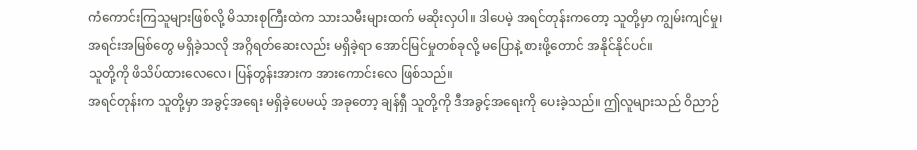ကံကောင်းကြသူများဖြစ်လို့ မိသားစုကြီးထဲက သားသမီးများထက် မဆိုးလှပါ။ ဒါပေမဲ့ အရင်တုန်းကတော့ သူတို့မှာ ကျွမ်းကျင်မှု၊ အရင်းအမြစ်တွေ မရှိခဲ့သလို အဂ္ဂိရတ်ဆေးလည်း မရှိခဲ့ရာ အောင်မြင်မှုတစ်ခုလို့ မပြောနဲ့ စားဖို့တောင် အနိုင်နိုင်ပင်။
သူတို့ကို ဖိသိပ်ထားလေလေ၊ ပြန်တွန်းအားက အားကောင်းလေ ဖြစ်သည်။
အရင်တုန်းက သူတို့မှာ အခွင့်အရေး မရှိခဲ့ပေမယ့် အခုတော့ ချန်ရှီ သူတို့ကို ဒီအခွင့်အရေးကို ပေးခဲ့သည်။ ဤလူများသည် ဝိညာဉ်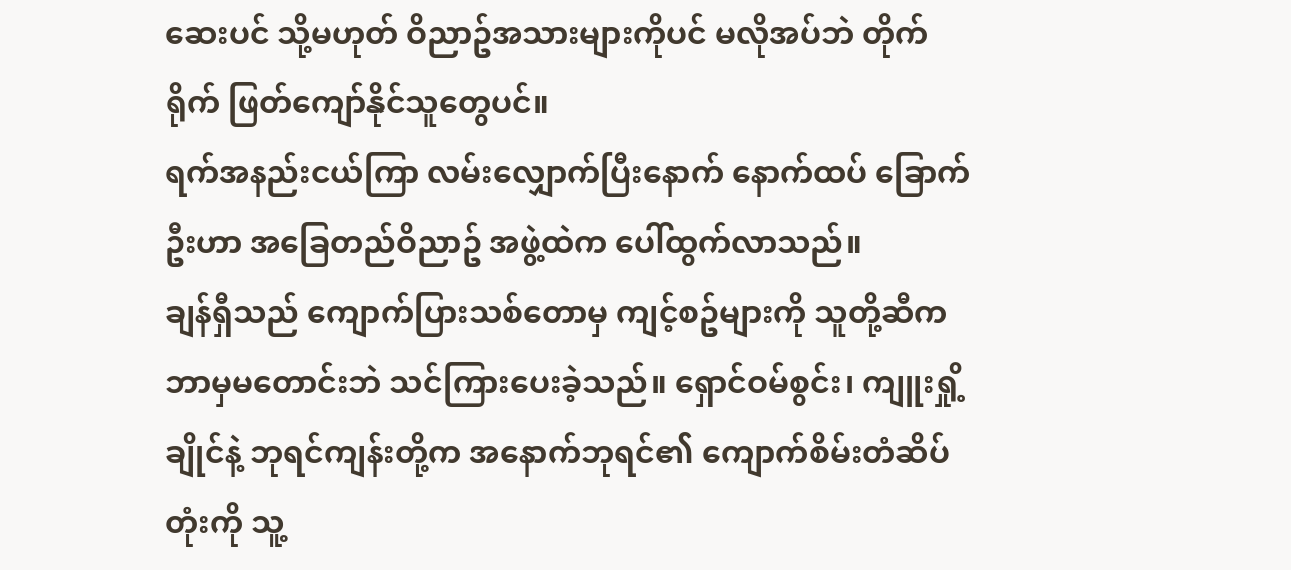ဆေးပင် သို့မဟုတ် ဝိညာဥ်အသားများကိုပင် မလိုအပ်ဘဲ တိုက်ရိုက် ဖြတ်ကျော်နိုင်သူတွေပင်။
ရက်အနည်းငယ်ကြာ လမ်းလျှောက်ပြီးနောက် နောက်ထပ် ခြောက်ဦးဟာ အခြေတည်ဝိညာဥ် အဖွဲ့ထဲက ပေါ်ထွက်လာသည်။
ချန်ရှီသည် ကျောက်ပြားသစ်တောမှ ကျင့်စဥ်များကို သူတို့ဆီက ဘာမှမတောင်းဘဲ သင်ကြားပေးခဲ့သည်။ ရှောင်ဝမ်စွင်း၊ ကျူးရှို့ချိုင်နဲ့ ဘုရင်ကျန်းတို့က အနောက်ဘုရင်၏ ကျောက်စိမ်းတံဆိပ်တုံးကို သူ့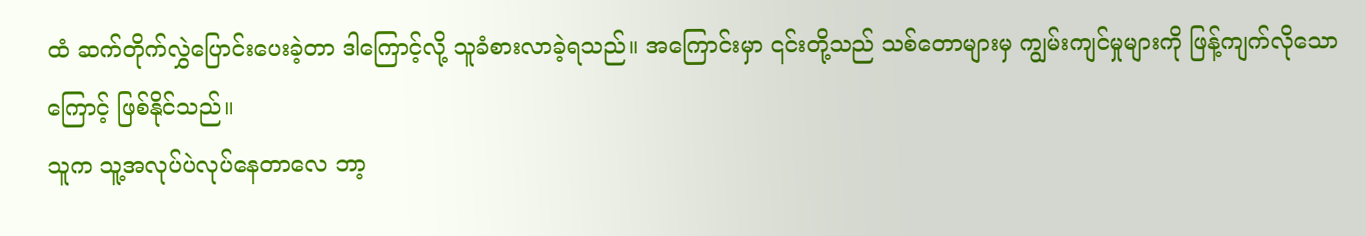ထံ ဆက်တိုက်လွှဲပြောင်းပေးခဲ့တာ ဒါကြောင့်လို့ သူခံစားလာခဲ့ရသည်။ အကြောင်းမှာ ၎င်းတို့သည် သစ်တောများမှ ကျွမ်းကျင်မှုများကို ဖြန့်ကျက်လိုသောကြောင့် ဖြစ်နိုင်သည်။
သူက သူ့အလုပ်ပဲလုပ်နေတာလေ ဘာ့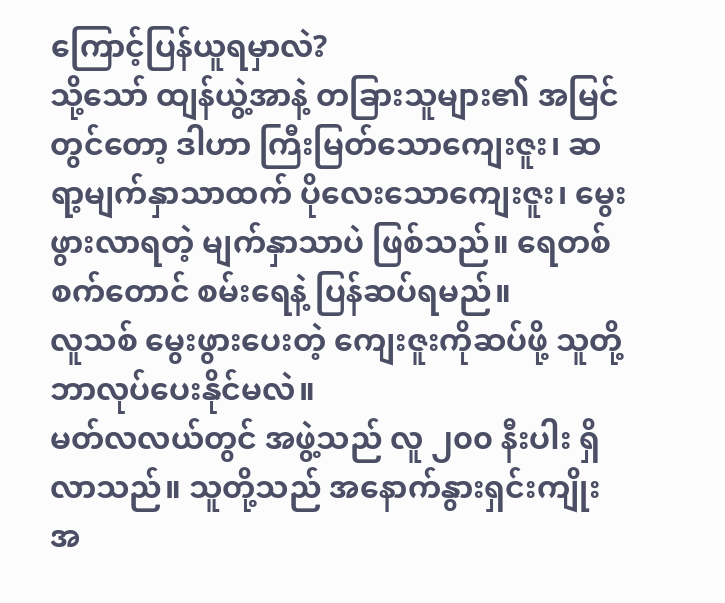ကြောင့်ပြန်ယူရမှာလဲ?
သို့သော် ထျန်ယွဲ့အာနဲ့ တခြားသူများ၏ အမြင်တွင်တော့ ဒါဟာ ကြီးမြတ်သောကျေးဇူး၊ ဆရာ့မျက်နှာသာထက် ပိုလေးသောကျေးဇူး၊ မွေးဖွားလာရတဲ့ မျက်နှာသာပဲ ဖြစ်သည်။ ရေတစ်စက်တောင် စမ်းရေနဲ့ ပြန်ဆပ်ရမည်။
လူသစ် မွေးဖွားပေးတဲ့ ကျေးဇူးကိုဆပ်ဖို့ သူတို့ ဘာလုပ်ပေးနိုင်မလဲ။
မတ်လလယ်တွင် အဖွဲ့သည် လူ ၂၀၀ နီးပါး ရှိလာသည်။ သူတို့သည် အနောက်နွားရှင်းကျိုး အ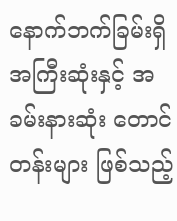နောက်ဘက်ခြမ်းရှိ အကြီးဆုံးနှင့် အခမ်းနားဆုံး တောင်တန်းများ ဖြစ်သည့်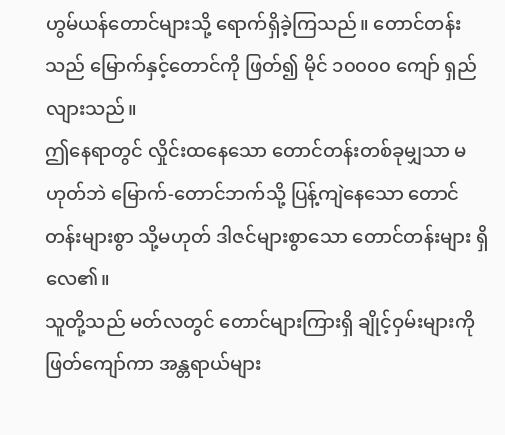ဟွမ်ယန်တောင်များသို့ ရောက်ရှိခဲ့ကြသည်။ တောင်တန်းသည် မြောက်နှင့်တောင်ကို ဖြတ်၍ မိုင် ၁၀၀၀၀ ကျော် ရှည်လျားသည်။
ဤနေရာတွင် လှိုင်းထနေသော တောင်တန်းတစ်ခုမျှသာ မဟုတ်ဘဲ မြောက်-တောင်ဘက်သို့ ပြန့်ကျဲနေသော တောင်တန်းများစွာ သို့မဟုတ် ဒါဇင်များစွာသော တောင်တန်းများ ရှိလေ၏။
သူတို့သည် မတ်လတွင် တောင်များကြားရှိ ချိုင့်ဝှမ်းများကို ဖြတ်ကျော်ကာ အန္တရာယ်များ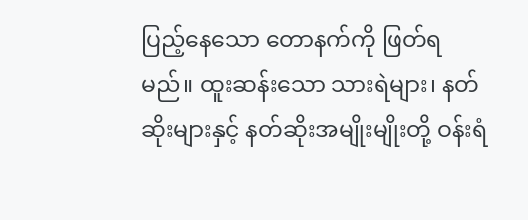ပြည့်နေသော တောနက်ကို ဖြတ်ရမည်။ ထူးဆန်းသော သားရဲများ၊ နတ်ဆိုးများနှင့် နတ်ဆိုးအမျိုးမျိုးတို့ ဝန်းရံ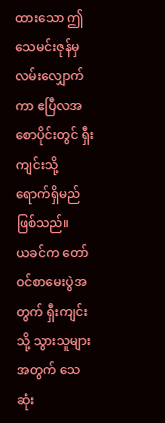ထားသော ဤသေမင်းဇုန်မှ လမ်းလျှောက်ကာ ဧပြီလအစောပိုင်းတွင် ရှီးကျင်းသို့ ရောက်ရှိမည် ဖြစ်သည်။
ယခင်က တော်ဝင်စာမေးပွဲအတွက် ရှီးကျင်းသို့ သွားသူများအတွက် သေဆုံး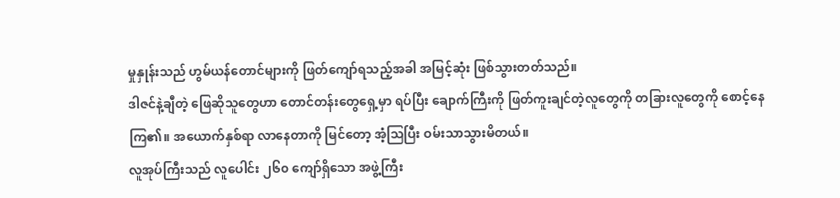မှုနှုန်းသည် ဟွမ်ယန်တောင်များကို ဖြတ်ကျော်ရသည့်အခါ အမြင့်ဆုံး ဖြစ်သွားတတ်သည်။
ဒါဇင်နဲ့ချီတဲ့ ဖြေဆိုသူတွေဟာ တောင်တန်းတွေရှေ့မှာ ရပ်ပြီး ချောက်ကြီးကို ဖြတ်ကူးချင်တဲ့လူတွေကို တခြားလူတွေကို စောင့်နေကြ၏။ အယောက်နှစ်ရာ လာနေတာကို မြင်တော့ အံ့သြပြီး ဝမ်းသာသွားမိတယ်။
လူအုပ်ကြီးသည် လူပေါင်း ၂၆၀ ကျော်ရှိသော အဖွဲ့ကြီး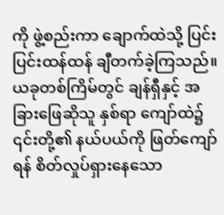ကို ဖွဲ့စည်းကာ ချောက်ထဲသို့ ပြင်းပြင်းထန်ထန် ချီတက်ခဲ့ကြသည်။
ယခုတစ်ကြိမ်တွင် ချန်ရှီနှင့် အခြားဖြေဆိုသူ နှစ်ရာ ကျော်ထဲ၌ ၎င်းတို့၏ နယ်ပယ်ကို ဖြတ်ကျော်ရန် စိတ်လှုပ်ရှားနေသော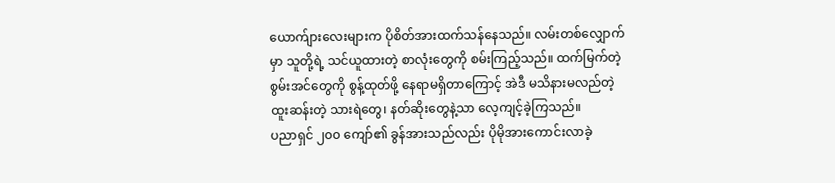ယောက်ျားလေးများက ပိုစိတ်အားထက်သန်နေသည်။ လမ်းတစ်လျှောက်မှာ သူတို့ရဲ့ သင်ယူထားတဲ့ စာလုံးတွေကို စမ်းကြည့်သည်။ ထက်မြက်တဲ့ စွမ်းအင်တွေကို စွန့်ထုတ်ဖို့ နေရာမရှိတာကြောင့် အဲဒီ မသိနားမလည်တဲ့ ထူးဆန်းတဲ့ သားရဲတွေ၊ နတ်ဆိုးတွေနဲ့သာ လေ့ကျင့်ခဲ့ကြသည်။
ပညာရှင် ၂၀၀ ကျော်၏ ခွန်အားသည်လည်း ပိုမိုအားကောင်းလာခဲ့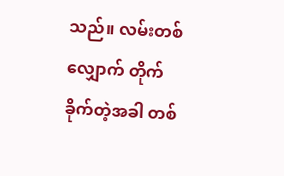သည်။ လမ်းတစ်လျှောက် တိုက်ခိုက်တဲ့အခါ တစ်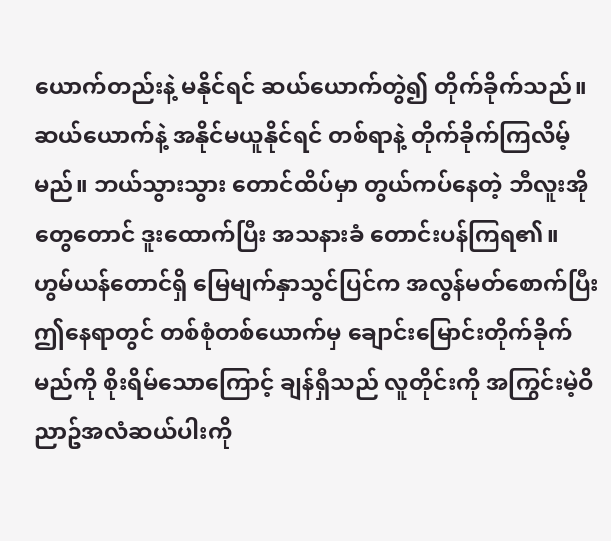ယောက်တည်းနဲ့ မနိုင်ရင် ဆယ်ယောက်တွဲ၍ တိုက်ခိုက်သည်။ ဆယ်ယောက်နဲ့ အနိုင်မယူနိုင်ရင် တစ်ရာနဲ့ တိုက်ခိုက်ကြလိမ့်မည်။ ဘယ်သွားသွား တောင်ထိပ်မှာ တွယ်ကပ်နေတဲ့ ဘီလူးအိုတွေတောင် ဒူးထောက်ပြီး အသနားခံ တောင်းပန်ကြရ၏။
ဟွမ်ယန်တောင်ရှိ မြေမျက်နှာသွင်ပြင်က အလွန်မတ်စောက်ပြီး ဤနေရာတွင် တစ်စုံတစ်ယောက်မှ ချောင်းမြောင်းတိုက်ခိုက်မည်ကို စိုးရိမ်သောကြောင့် ချန်ရှီသည် လူတိုင်းကို အကြွင်းမဲ့ဝိညာဥ်အလံဆယ်ပါးကို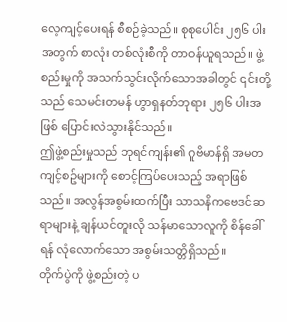လေ့ကျင့်ပေးရန် စီစဉ်ခဲ့သည်။ စုစုပေါင်း ၂၅၆ ပါးအတွက် စာလုံး တစ်လုံးစီကို တာဝန်ယူရသည်။ ဖွဲ့စည်းမှုကို အသက်သွင်းလိုက်သောအခါတွင် ၎င်းတို့သည် သေမင်းတမန် ဟွာရှနတ်ဘုရား ၂၅၆ ပါးအဖြစ် ပြောင်းလဲသွားနိုင်သည်။
ဤဖွဲ့စည်းမှုသည် ဘုရင်ကျန်း၏ ဂူဗိမာန်ရှိ အမတကျင့်စဥ်များကို စောင့်ကြပ်ပေးသည့် အရာဖြစ်သည်။ အလွန်အစွမ်းထက်ပြီး သာသနိကဗေဒင်ဆရာများနဲ့ ချန်ယင်တူးလို သန်မာသောလူကို စိန်ခေါ်ရန် လုံလောက်သော အစွမ်းသတ္တိရှိသည်။
တိုက်ပွဲကို ဖွဲ့စည်းတဲ့ ပ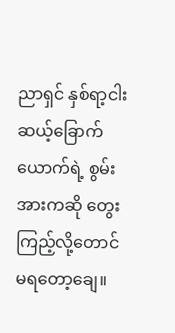ညာရှင် နှစ်ရာ့ငါးဆယ့်ခြောက်ယောက်ရဲ့ စွမ်းအားကဆို တွေးကြည့်လို့တောင် မရတော့ချေ။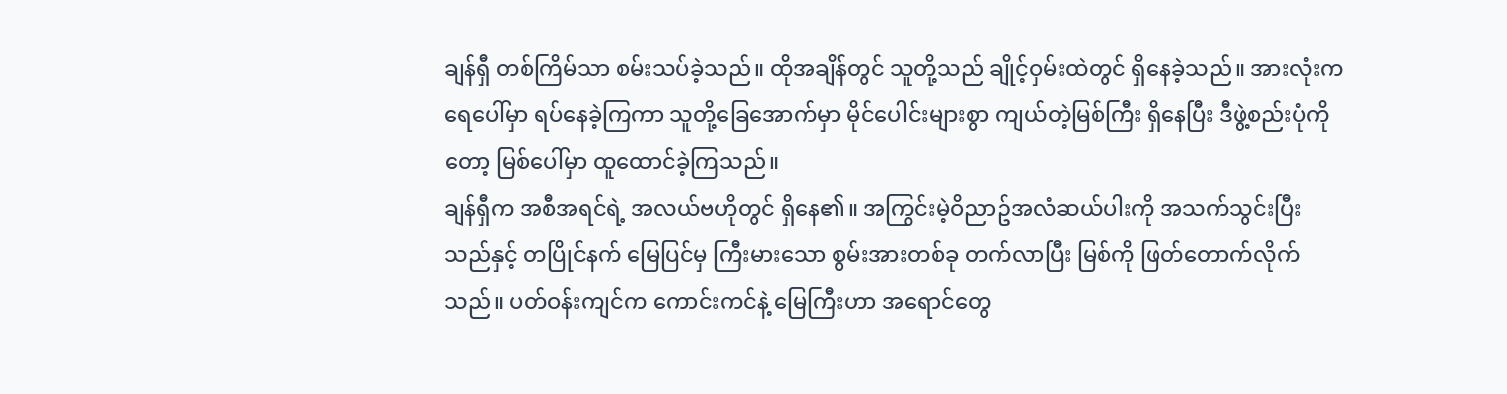ချန်ရှီ တစ်ကြိမ်သာ စမ်းသပ်ခဲ့သည်။ ထိုအချိန်တွင် သူတို့သည် ချိုင့်ဝှမ်းထဲတွင် ရှိနေခဲ့သည်။ အားလုံးက ရေပေါ်မှာ ရပ်နေခဲ့ကြကာ သူတို့ခြေအောက်မှာ မိုင်ပေါင်းများစွာ ကျယ်တဲ့မြစ်ကြီး ရှိနေပြီး ဒီဖွဲ့စည်းပုံကိုတော့ မြစ်ပေါ်မှာ ထူထောင်ခဲ့ကြသည်။
ချန်ရှီက အစီအရင်ရဲ့ အလယ်ဗဟိုတွင် ရှိနေ၏။ အကြွင်းမဲ့ဝိညာဥ်အလံဆယ်ပါးကို အသက်သွင်းပြီးသည်နှင့် တပြိုင်နက် မြေပြင်မှ ကြီးမားသော စွမ်းအားတစ်ခု တက်လာပြီး မြစ်ကို ဖြတ်တောက်လိုက်သည်။ ပတ်ဝန်းကျင်က ကောင်းကင်နဲ့ မြေကြီးဟာ အရောင်တွေ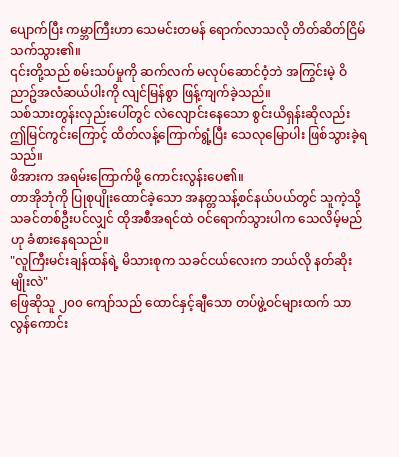ပျောက်ပြီး ကမ္ဘာကြီးဟာ သေမင်းတမန် ရောက်လာသလို တိတ်ဆိတ်ငြိမ်သက်သွား၏။
၎င်းတို့သည် စမ်းသပ်မှုကို ဆက်လက် မလုပ်ဆောင်ဝံ့ဘဲ အကြွင်းမဲ့ ဝိညာဥ်အလံဆယ်ပါးကို လျင်မြန်စွာ ဖြန့်ကျက်ခဲ့သည်။
သစ်သားတွန်းလှည်းပေါ်တွင် လဲလျောင်းနေသော စွင်းယိရှန်းဆိုလည်း ဤမြင်ကွင်းကြောင့် ထိတ်လန့်ကြောက်ရွံ့ပြီး သေလုမြောပါး ဖြစ်သွားခဲ့ရသည်။
ဖိအားက အရမ်းကြောက်ဖို့ ကောင်းလွန်းပေ၏။
တာအိုဘုံကို ပြုစုပျိုးထောင်ခဲ့သော အနတ္တသန့်စင်နယ်ပယ်တွင် သူကဲ့သို့ သခင်တစ်ဦးပင်လျှင် ထိုအစီအရင်ထဲ ဝင်ရောက်သွားပါက သေလိမ့်မည်ဟု ခံစားနေရသည်။
"လူကြီးမင်းချန်ထန်ရဲ့ မိသားစုက သခင်ငယ်လေးက ဘယ်လို နတ်ဆိုးမျိုးလဲ"
ဖြေဆိုသူ ၂၀၀ ကျော်သည် ထောင်နှင့်ချီသော တပ်ဖွဲ့ဝင်များထက် သာလွန်ကောင်း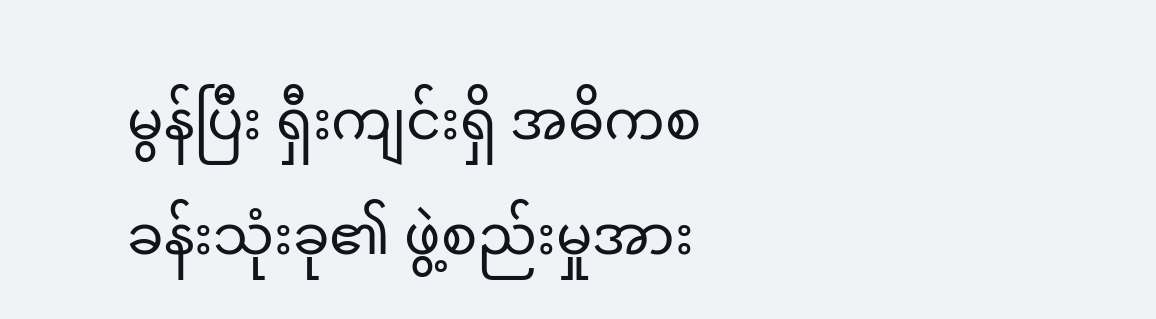မွန်ပြီး ရှီးကျင်းရှိ အဓိကစခန်းသုံးခု၏ ဖွဲ့စည်းမှုအား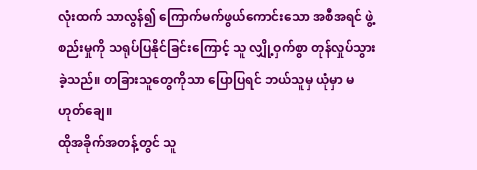လုံးထက် သာလွန်၍ ကြောက်မက်ဖွယ်ကောင်းသော အစီအရင် ဖွဲ့စည်းမှုကို သရုပ်ပြနိုင်ခြင်းကြောင့် သူ လျှို့ဝှက်စွာ တုန်လှုပ်သွားခဲ့သည်။ တခြားသူတွေကိုသာ ပြောပြရင် ဘယ်သူမှ ယုံမှာ မဟုတ်ချေ။
ထိုအခိုက်အတန့်တွင် သူ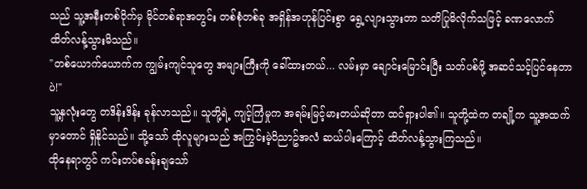သည် သူ့အနီးတစ်ဝိုက်မှ မိုင်တစ်ရာအတွင်း တစ်စုံတစ်ခု အရှိန်အဟုန်ပြင်းစွာ ရွေ့လျားသွားတာ သတိပြုမိလိုက်သဖြင့် ခဏလောက် ထိတ်လန့်သွားမိသည်။
"တစ်ယောက်ယောက်က ကျွမ်းကျင်သူတွေ အများကြီးကို ခေါ်ထားတယ်... လမ်းမှာ ချောင်းမြောင်းပြီး သတ်ပစ်ဖို့ အဆင်သင့်ပြင်နေတာပဲ!"
သူ့နှလုံးတွေ တဒိန်းဒိန်း ခုန်လာသည်။ သူတို့ရဲ့ ကျင့်ကြံမှုက အရမ်းမြင့်မားတယ်ဆိုတာ ထင်ရှားပါ၏။ သူတို့ထဲက တချို့က သူ့အထက်မှာတောင် ရှိနိုင်သည်။ သို့သော် ထိုလူများသည် အကြွင်းမဲ့ဝိညာဥ်အလံ ဆယ်ပါးကြောင့် ထိတ်လန့်သွားကြသည်။
ထိုနေရာတွင် ကင်းတပ်စခန်းချသော်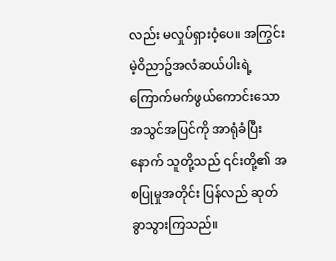လည်း မလှုပ်ရှားဝံ့ပေ။ အကြွင်းမဲ့ဝိညာဥ်အလံဆယ်ပါးရဲ့ ကြောက်မက်ဖွယ်ကောင်းသော အသွင်အပြင်ကို အာရုံခံပြီးနောက် သူတို့သည် ၎င်းတို့၏ အစပြုမှုအတိုင်း ပြန်လည် ဆုတ်ခွာသွားကြသည်။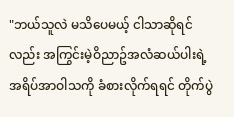"ဘယ်သူလဲ မသိပေမယ့် ငါသာဆိုရင်လည်း အကြွင်းမဲ့ဝိညာဥ်အလံဆယ်ပါးရဲ့ အရိပ်အာဝါသကို ခံစားလိုက်ရရင် တိုက်ပွဲ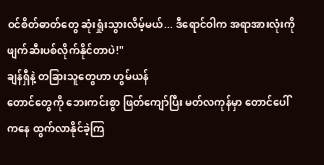ဝင်စိတ်ဓာတ်တွေ ဆုံးရှုံးသွားလိမ့်မယ်... ဒီရောင်ဝါက အရာအားလုံးကို ဖျက်ဆီးပစ်လိုက်နိုင်တာပဲ!"
ချန်ရှီနဲ့ တခြားသူတွေဟာ ဟွမ်ယန်
တောင်တွေကို ဘေးကင်းစွာ ဖြတ်ကျော်ပြီး မတ်လကုန်မှာ တောင်ပေါ်ကနေ ထွက်လာနိုင်ခဲ့ကြ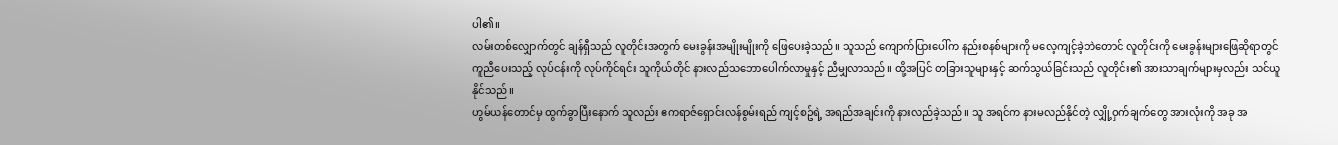ပါ၏။
လမ်းတစ်လျှောက်တွင် ချန်ရှီသည် လူတိုင်းအတွက် မေးခွန်းအမျိုးမျိုးကို ဖြေပေးခဲ့သည်။ သူသည် ကျောက်ပြားပေါ်က နည်းစနစ်များကို မလေ့ကျင့်ခဲ့ဘဲတောင် လူတိုင်းကို မေးခွန်းများဖြေဆိုရာတွင် ကူညီပေးသည့် လုပ်ငန်းကို လုပ်ကိုင်ရင်း သူကိုယ်တိုင် နားလည်သဘောပေါက်လာမှုနှင့် ညီမျှလာသည်။ ထို့အပြင် တခြားသူများနှင့် ဆက်သွယ်ခြင်းသည် လူတိုင်း၏ အားသာချက်များမှလည်း သင်ယူနိုင်သည်။
ဟွမ်ယန်တောင်မှ ထွက်ခွာပြီးနောက် သူလည်း ဧကရာဇ်ရှောင်းလန်စွမ်းရည် ကျင့်စဥ်ရဲ့ အရည်အချင်းကို နားလည်ခဲ့သည်။ သူ အရင်က နားမလည်နိုင်တဲ့ လျှို့ဝှက်ချက်တွေ အားလုံးကို အခု အ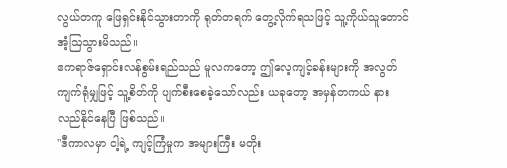လွယ်တကူ ဖြေရှင်းနိုင်သွားတာကို ရုတ်တရက် တွေ့လိုက်ရသဖြင့် သူ့ကိုယ်သူတောင် အံ့ဩသွားမိသည်။
ဧကရာဇ်ရှောင်းလန်စွမ်းရည်သည် မူလကတော့ ဤလေ့ကျင့်ခန်းများကို အလွတ်ကျက်ရုံမျှဖြင့် သူ့စိတ်ကို ပျက်စီးစေခဲ့သော်လည်း ယခုတော့ အမှန်တကယ် နားလည်နိုင်နေပြီ ဖြစ်သည်။
"ဒီကာလမှာ ငါ့ရဲ့ ကျင့်ကြံမှုက အများကြီး မတိုး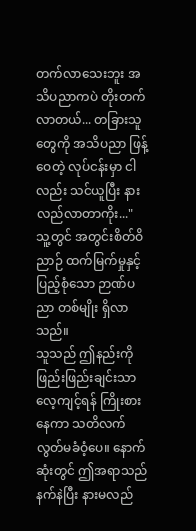တက်လာသေးဘူး အသိပညာကပဲ တိုးတက်လာတယ်... တခြားသူတွေကို အသိပညာ ဖြန့်ဝေတဲ့ လုပ်ငန်းမှာ ငါလည်း သင်ယူပြီး နားလည်လာတာကိုး..."
သူ့တွင် အတွင်းစိတ်ဝိညာဉ် ထက်မြက်မှုနှင့် ပြည့်စုံသော ဉာဏ်ပညာ တစ်မျိုး ရှိလာသည်။
သူသည် ဤနည်းကို ဖြည်းဖြည်းချင်းသာ လေ့ကျင့်ရန် ကြိုးစားနေကာ သတိလက်လွတ်မခံဝံ့ပေ။ နောက်ဆုံးတွင် ဤအရာသည် နက်နဲပြီး နားမလည်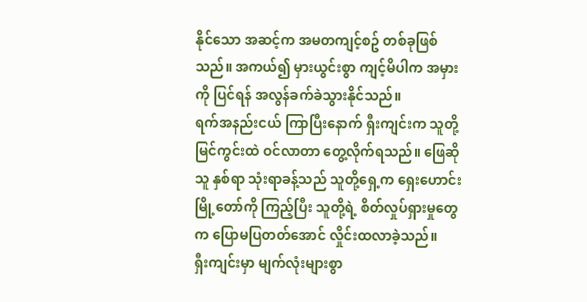နိုင်သော အဆင့်က အမတကျင့်စဥ် တစ်ခုဖြစ်သည်။ အကယ်၍ မှားယွင်းစွာ ကျင့်မိပါက အမှားကို ပြင်ရန် အလွန်ခက်ခဲသွားနိုင်သည်။
ရက်အနည်းငယ် ကြာပြီးနောက် ရှီးကျင်းက သူတို့ မြင်ကွင်းထဲ ဝင်လာတာ တွေ့လိုက်ရသည်။ ဖြေဆိုသူ နှစ်ရာ သုံးရာခန့်သည် သူတို့ရှေ့က ရှေးဟောင်းမြို့တော်ကို ကြည့်ပြီး သူတို့ရဲ့ စိတ်လှုပ်ရှားမှုတွေက ပြောမပြတတ်အောင် လှိုင်းထလာခဲ့သည်။
ရှီးကျင်းမှာ မျက်လုံးများစွာ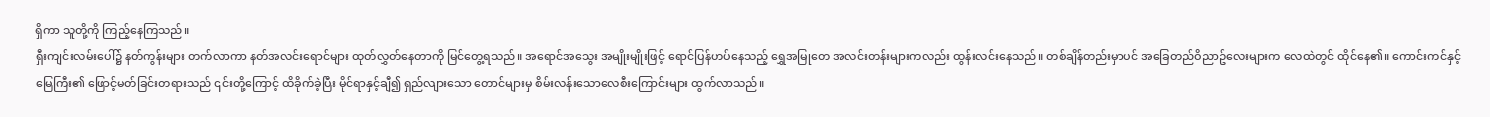ရှိကာ သူတို့ကို ကြည့်နေကြသည်။
ရှီးကျင်းလမ်းပေါ်၌ နတ်ကွန်းများ တက်လာကာ နတ်အလင်းရောင်များ ထုတ်လွှတ်နေတာကို မြင်တွေ့ရသည်။ အရောင်အသွေး အမျိုးမျိုးဖြင့် ရောင်ပြန်ဟပ်နေသည့် ရွှေအမြုတေ အလင်းတန်းများကလည်း ထွန်းလင်းနေသည်။ တစ်ချိန်တည်းမှာပင် အခြေတည်ဝိညာဥ်လေးများက လေထဲတွင် ထိုင်နေ၏။ ကောင်းကင်နှင့်မြေကြီး၏ ဖြောင့်မတ်ခြင်းတရားသည် ၎င်းတို့ကြောင့် ထိခိုက်ခဲ့ပြီး မိုင်ရာနှင့်ချီ၍ ရှည်လျားသော တောင်များမှ စိမ်းလန်းသောလေစီးကြောင်းများ ထွက်လာသည်။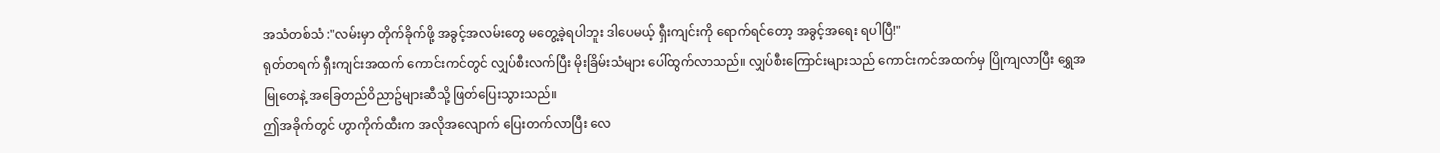အသံတစ်သံ :"လမ်းမှာ တိုက်ခိုက်ဖို့ အခွင့်အလမ်းတွေ မတွေ့ခဲ့ရပါဘူး ဒါပေမယ့် ရှီးကျင်းကို ရောက်ရင်တော့ အခွင့်အရေး ရပါပြီ!"
ရုတ်တရက် ရှီးကျင်းအထက် ကောင်းကင်တွင် လျှပ်စီးလက်ပြီး မိုးခြိမ်းသံများ ပေါ်ထွက်လာသည်။ လျှပ်စီးကြောင်းများသည် ကောင်းကင်အထက်မှ ပြိုကျလာပြီး ရွှေအမြုတေနဲ့ အခြေတည်ဝိညာဥ်များဆီသို့ ဖြတ်ပြေးသွားသည်။
ဤအခိုက်တွင် ဟွာကိုက်ထီးက အလိုအလျောက် ပြေးတက်လာပြီး လေ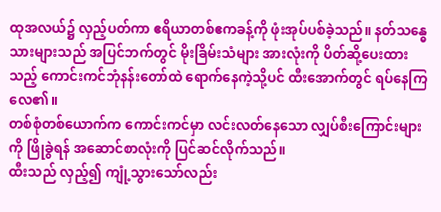ထုအလယ်၌ လှည့်ပတ်ကာ ဧရိယာတစ်ဧကခန့်ကို ဖုံးအုပ်ပစ်ခဲ့သည်။ နတ်သန္ဓေသားများသည် အပြင်ဘက်တွင် မိုးခြိမ်းသံများ အားလုံးကို ပိတ်ဆို့ပေးထားသည့် ကောင်းကင်ဘုံနန်းတော်ထဲ ရောက်နေကဲ့သို့ပင် ထီးအောက်တွင် ရပ်နေကြလေ၏။
တစ်စုံတစ်ယောက်က ကောင်းကင်မှာ လင်းလတ်နေသော လျှပ်စီးကြောင်းများကို ဖြိုခွဲရန် အဆောင်စာလုံးကို ပြင်ဆင်လိုက်သည်။
ထီးသည် လှည့်၍ ကျုံ့သွားသော်လည်း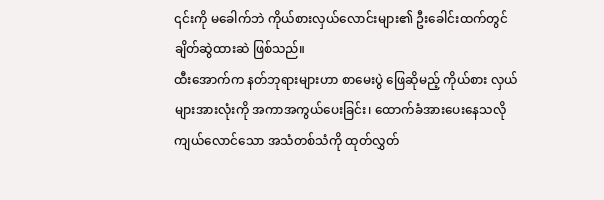၎င်းကို မခေါက်ဘဲ ကိုယ်စားလှယ်လောင်းများ၏ ဦးခေါင်းထက်တွင် ချိတ်ဆွဲထားဆဲ ဖြစ်သည်။
ထီးအောက်က နတ်ဘုရားများဟာ စာမေးပွဲ ဖြေဆိုမည့် ကိုယ်စား လှယ်များအားလုံးကို အကာအကွယ်ပေးခြင်း၊ ထောက်ခံအားပေးနေသလို ကျယ်လောင်သော အသံတစ်သံကို ထုတ်လွှတ်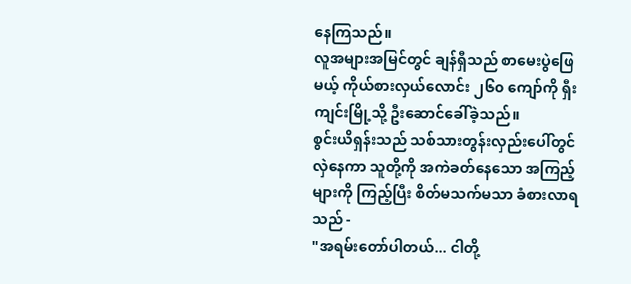နေကြသည်။
လူအများအမြင်တွင် ချန်ရှီသည် စာမေးပွဲဖြေမယ့် ကိုယ်စားလှယ်လောင်း ၂၆၀ ကျော်ကို ရှီးကျင်းမြို့သို့ ဦးဆောင်ခေါ်ခဲ့သည်။
စွင်းယိရှန်းသည် သစ်သားတွန်းလှည်းပေါ်တွင် လှဲနေကာ သူတို့ကို အကဲခတ်နေသော အကြည့်များကို ကြည့်ပြီး စိတ်မသက်မသာ ခံစားလာရသည် -
"အရမ်းတော်ပါတယ်... ငါတို့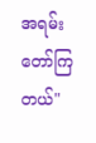အရမ်းတော်ကြတယ်"